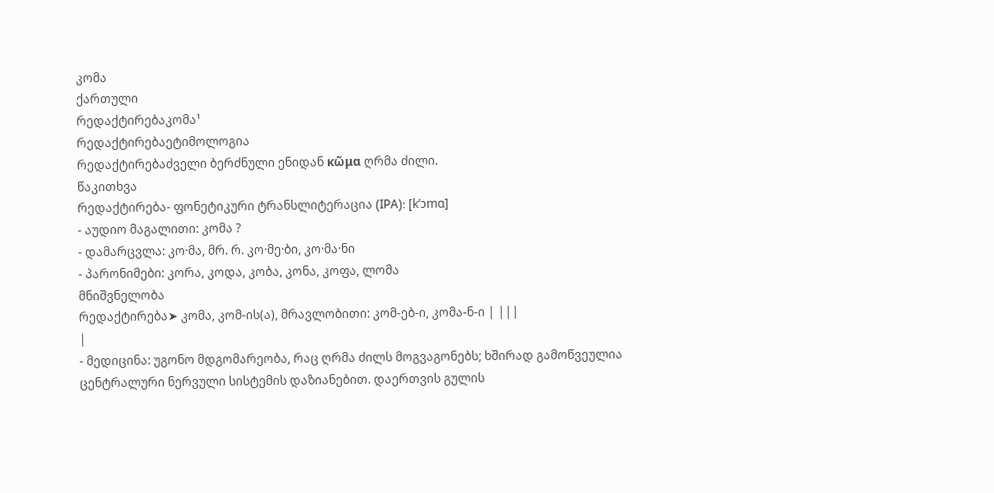კომა
ქართული
რედაქტირებაკომა¹
რედაქტირებაეტიმოლოგია
რედაქტირებაძველი ბერძნული ენიდან κῶμα ღრმა ძილი.
წაკითხვა
რედაქტირება- ფონეტიკური ტრანსლიტერაცია (IPA): [kʼɔmɑ]
- აუდიო მაგალითი: კომა ?
- დამარცვლა: კო·მა, მრ. რ. კო·მე·ბი, კო·მა·ნი
- პარონიმები: კორა, კოდა, კობა, კონა, კოფა, ლომა
მნიშვნელობა
რედაქტირება➤ კომა, კომ-ის(ა), მრავლობითი: კომ-ებ-ი, კომა-ნ-ი | |||
|
- მედიცინა: უგონო მდგომარეობა, რაც ღრმა ძილს მოგვაგონებს; ხშირად გამოწვეულია ცენტრალური ნერვული სისტემის დაზიანებით. დაერთვის გულის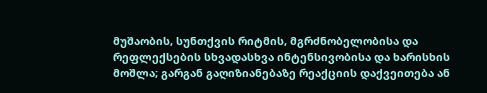მუშაობის, სუნთქვის რიტმის, მგრძნობელობისა და რეფლექსების სხვადასხვა ინტენსივობისა და ხარისხის მოშლა; გარგან გაღიზიანებაზე რეაქციის დაქვეითება ან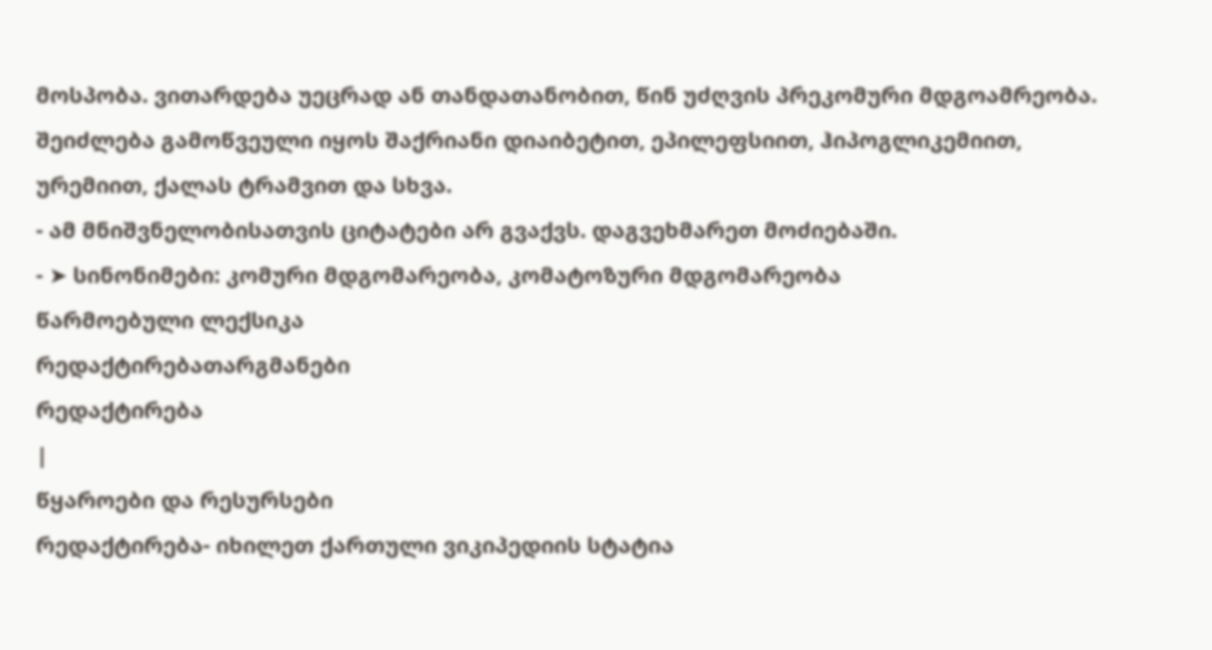მოსპობა. ვითარდება უეცრად ან თანდათანობით, წინ უძღვის პრეკომური მდგოამრეობა. შეიძლება გამოწვეული იყოს შაქრიანი დიაიბეტით, ეპილეფსიით, ჰიპოგლიკემიით, ურემიით, ქალას ტრამვით და სხვა.
- ამ მნიშვნელობისათვის ციტატები არ გვაქვს. დაგვეხმარეთ მოძიებაში.
- ➤ სინონიმები: კომური მდგომარეობა, კომატოზური მდგომარეობა
წარმოებული ლექსიკა
რედაქტირებათარგმანები
რედაქტირება
|
წყაროები და რესურსები
რედაქტირება- იხილეთ ქართული ვიკიპედიის სტატია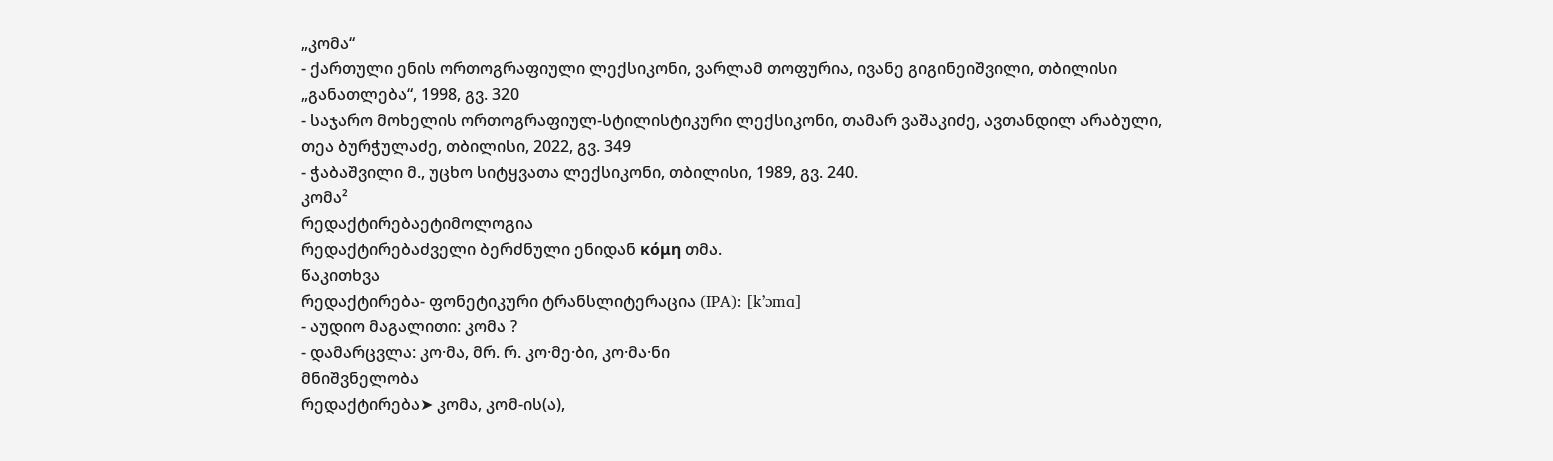„კომა“
- ქართული ენის ორთოგრაფიული ლექსიკონი, ვარლამ თოფურია, ივანე გიგინეიშვილი, თბილისი „განათლება“, 1998, გვ. 320
- საჯარო მოხელის ორთოგრაფიულ-სტილისტიკური ლექსიკონი, თამარ ვაშაკიძე, ავთანდილ არაბული, თეა ბურჭულაძე, თბილისი, 2022, გვ. 349
- ჭაბაშვილი მ., უცხო სიტყვათა ლექსიკონი, თბილისი, 1989, გვ. 240.
კომა²
რედაქტირებაეტიმოლოგია
რედაქტირებაძველი ბერძნული ენიდან κόμη თმა.
წაკითხვა
რედაქტირება- ფონეტიკური ტრანსლიტერაცია (IPA): [kʼɔmɑ]
- აუდიო მაგალითი: კომა ?
- დამარცვლა: კო·მა, მრ. რ. კო·მე·ბი, კო·მა·ნი
მნიშვნელობა
რედაქტირება➤ კომა, კომ-ის(ა),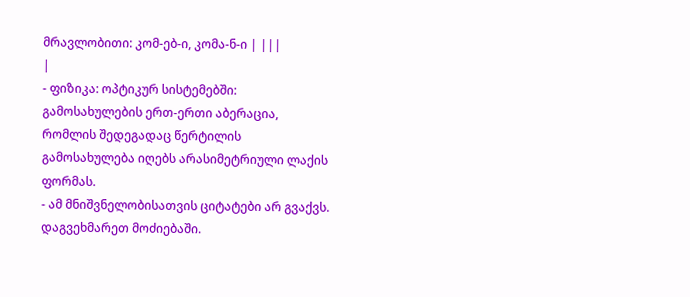მრავლობითი: კომ-ებ-ი, კომა-ნ-ი | |||
|
- ფიზიკა: ოპტიკურ სისტემებში: გამოსახულების ერთ-ერთი აბერაცია, რომლის შედეგადაც წერტილის გამოსახულება იღებს არასიმეტრიული ლაქის ფორმას.
- ამ მნიშვნელობისათვის ციტატები არ გვაქვს. დაგვეხმარეთ მოძიებაში.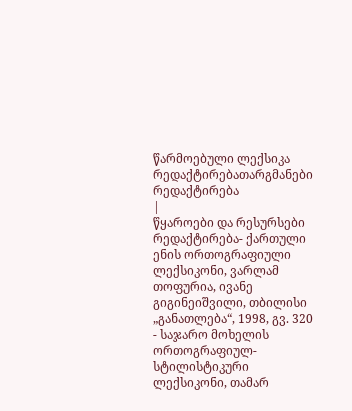წარმოებული ლექსიკა
რედაქტირებათარგმანები
რედაქტირება
|
წყაროები და რესურსები
რედაქტირება- ქართული ენის ორთოგრაფიული ლექსიკონი, ვარლამ თოფურია, ივანე გიგინეიშვილი, თბილისი „განათლება“, 1998, გვ. 320
- საჯარო მოხელის ორთოგრაფიულ-სტილისტიკური ლექსიკონი, თამარ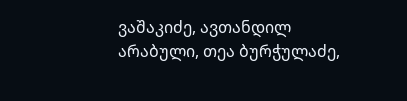ვაშაკიძე, ავთანდილ არაბული, თეა ბურჭულაძე,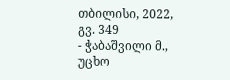თბილისი, 2022, გვ. 349
- ჭაბაშვილი მ., უცხო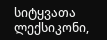სიტყვათა ლექსიკონი,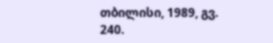თბილისი, 1989, გვ. 240.